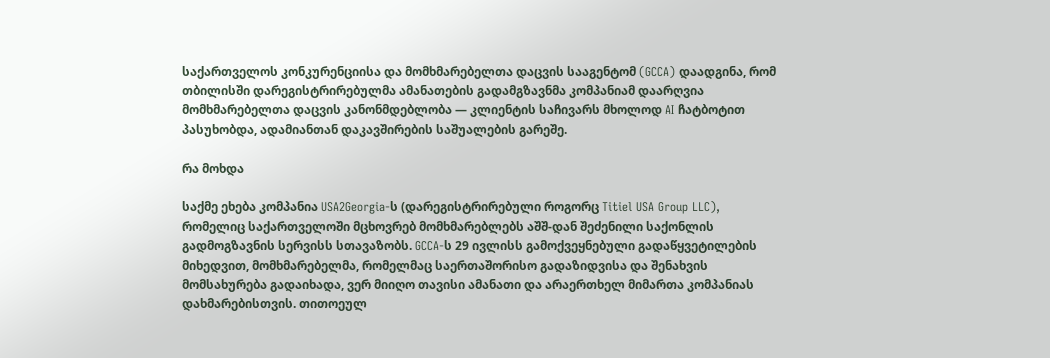საქართველოს კონკურენციისა და მომხმარებელთა დაცვის სააგენტომ (GCCA) დაადგინა, რომ თბილისში დარეგისტრირებულმა ამანათების გადამგზავნმა კომპანიამ დაარღვია მომხმარებელთა დაცვის კანონმდებლობა — კლიენტის საჩივარს მხოლოდ AI ჩატბოტით პასუხობდა, ადამიანთან დაკავშირების საშუალების გარეშე.

რა მოხდა

საქმე ეხება კომპანია USA2Georgia-ს (დარეგისტრირებული როგორც Titiel USA Group LLC), რომელიც საქართველოში მცხოვრებ მომხმარებლებს აშშ-დან შეძენილი საქონლის გადმოგზავნის სერვისს სთავაზობს. GCCA-ს 29 ივლისს გამოქვეყნებული გადაწყვეტილების მიხედვით, მომხმარებელმა, რომელმაც საერთაშორისო გადაზიდვისა და შენახვის მომსახურება გადაიხადა, ვერ მიიღო თავისი ამანათი და არაერთხელ მიმართა კომპანიას დახმარებისთვის. თითოეულ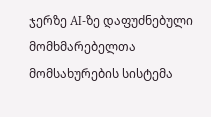ჯერზე AI-ზე დაფუძნებული მომხმარებელთა მომსახურების სისტემა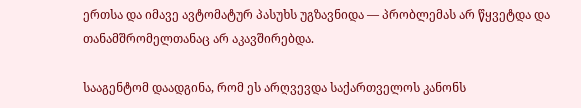ერთსა და იმავე ავტომატურ პასუხს უგზავნიდა — პრობლემას არ წყვეტდა და თანამშრომელთანაც არ აკავშირებდა.

სააგენტომ დაადგინა, რომ ეს არღვევდა საქართველოს კანონს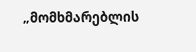„მომხმარებლის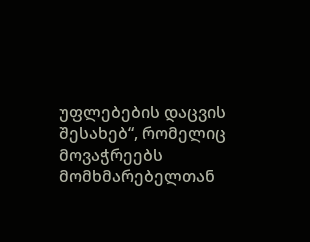უფლებების დაცვის შესახებ“, რომელიც მოვაჭრეებს მომხმარებელთან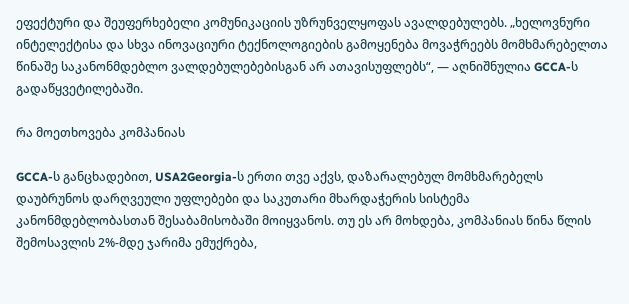ეფექტური და შეუფერხებელი კომუნიკაციის უზრუნველყოფას ავალდებულებს. „ხელოვნური ინტელექტისა და სხვა ინოვაციური ტექნოლოგიების გამოყენება მოვაჭრეებს მომხმარებელთა წინაშე საკანონმდებლო ვალდებულებებისგან არ ათავისუფლებს“, — აღნიშნულია GCCA-ს გადაწყვეტილებაში.

რა მოეთხოვება კომპანიას

GCCA-ს განცხადებით, USA2Georgia-ს ერთი თვე აქვს, დაზარალებულ მომხმარებელს დაუბრუნოს დარღვეული უფლებები და საკუთარი მხარდაჭერის სისტემა კანონმდებლობასთან შესაბამისობაში მოიყვანოს. თუ ეს არ მოხდება, კომპანიას წინა წლის შემოსავლის 2%-მდე ჯარიმა ემუქრება,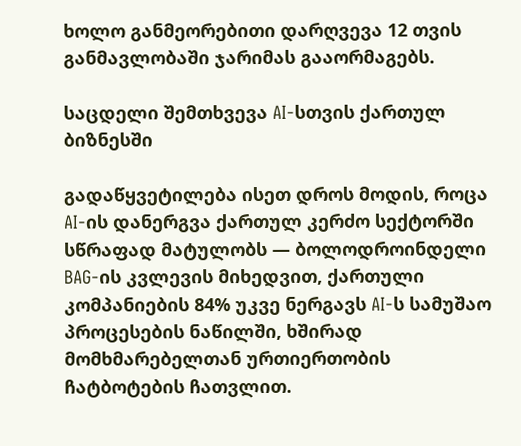ხოლო განმეორებითი დარღვევა 12 თვის განმავლობაში ჯარიმას გააორმაგებს.

საცდელი შემთხვევა AI-სთვის ქართულ ბიზნესში

გადაწყვეტილება ისეთ დროს მოდის, როცა AI-ის დანერგვა ქართულ კერძო სექტორში სწრაფად მატულობს — ბოლოდროინდელი BAG-ის კვლევის მიხედვით, ქართული კომპანიების 84% უკვე ნერგავს AI-ს სამუშაო პროცესების ნაწილში, ხშირად მომხმარებელთან ურთიერთობის ჩატბოტების ჩათვლით.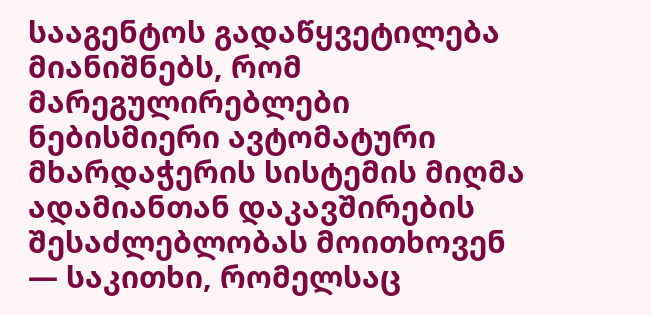სააგენტოს გადაწყვეტილება მიანიშნებს, რომ მარეგულირებლები ნებისმიერი ავტომატური მხარდაჭერის სისტემის მიღმა ადამიანთან დაკავშირების შესაძლებლობას მოითხოვენ — საკითხი, რომელსაც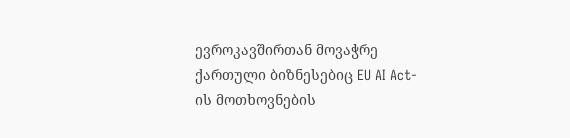ევროკავშირთან მოვაჭრე ქართული ბიზნესებიც EU AI Act-ის მოთხოვნების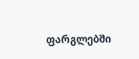ფარგლებში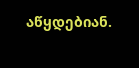აწყდებიან.